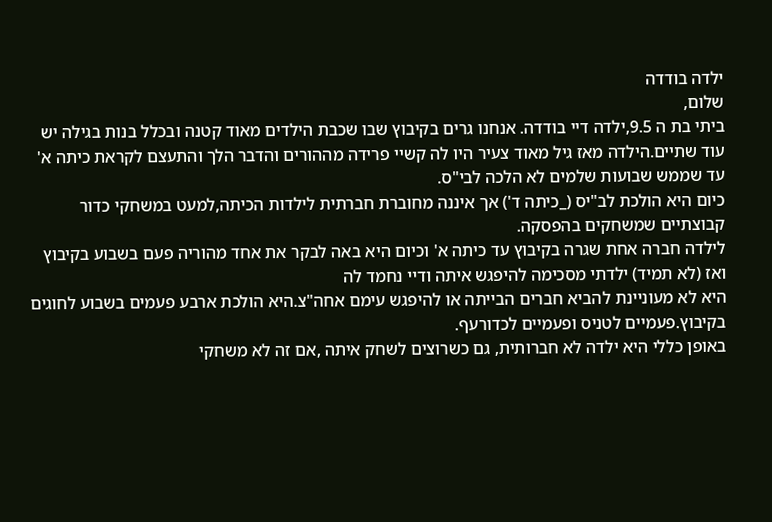ילדה בודדה
שלום,
ביתי בת ה 9.5,ילדה דיי בודדה. אנחנו גרים בקיבוץ שבו שכבת הילדים מאוד קטנה ובכלל בנות בגילה יש עוד שתיים.הילדה מאז גיל מאוד צעיר היו לה קשיי פרידה מההורים והדבר הלך והתעצם לקראת כיתה א' עד שממש שבועות שלמים לא הלכה לבי"ס.
כיום היא הולכת לב"יס (_כיתה ד') אך איננה מחוברת חברתית לילדות הכיתה,למעט במשחקי כדור קבוצתיים שמשחקים בהפסקה.
לילדה חברה אחת שגרה בקיבוץ עד כיתה א' וכיום היא באה לבקר את אחד מהוריה פעם בשבוע בקיבוץ ואז (לא תמיד) ילדתי מסכימה להיפגש איתה ודיי נחמד לה
היא לא מעוניינת להביא חברים הבייתה או להיפגש עימם אחה"צ.היא הולכת ארבע פעמים בשבוע לחוגים בקיבוץ.פעמיים לטניס ופעמיים לכדורעף.
באופן כללי היא ילדה לא חברותית, גם כשרוצים לשחק איתה ,אם זה לא משחקי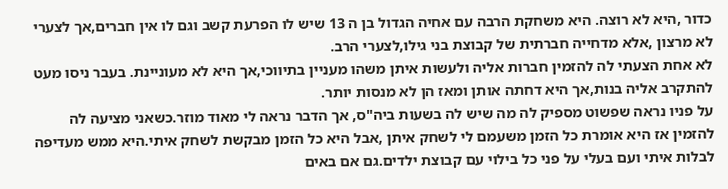כדור ,היא לא רוצה. היא משחקת הרבה עם אחיה הגדול בן ה 13 שיש לו הפרעת קשב וגם לו אין חברים,אך לצערי לא מרצון ,אלא מדחייה חברתית של קבוצת בני גילו,לצערי הרב.
לא אחת הצעתי לה להזמין חברות אליה ולעשות איתן משהו מעניין בתיווכי,אך היא לא מעוניינת. בעבר ניסו מעט להתקרב אליה בנות,אך היא דחתה אותן ומאז הן לא מנסות יותר.
על פניו נראה שפשוט מספיק לה מה שיש לה בשעות ביה"ס, אך הדבר נראה לי מאוד מוזר.כשאני מציעה לה להזמין אז היא אומרת כל הזמן משעמם לי לשחק איתן ,אבל היא כל הזמן מבקשת לשחק איתי.היא ממש מעדיפה לבלות איתי ועם בעלי על פני כל בילוי עם קבוצת ילדים.גם אם באים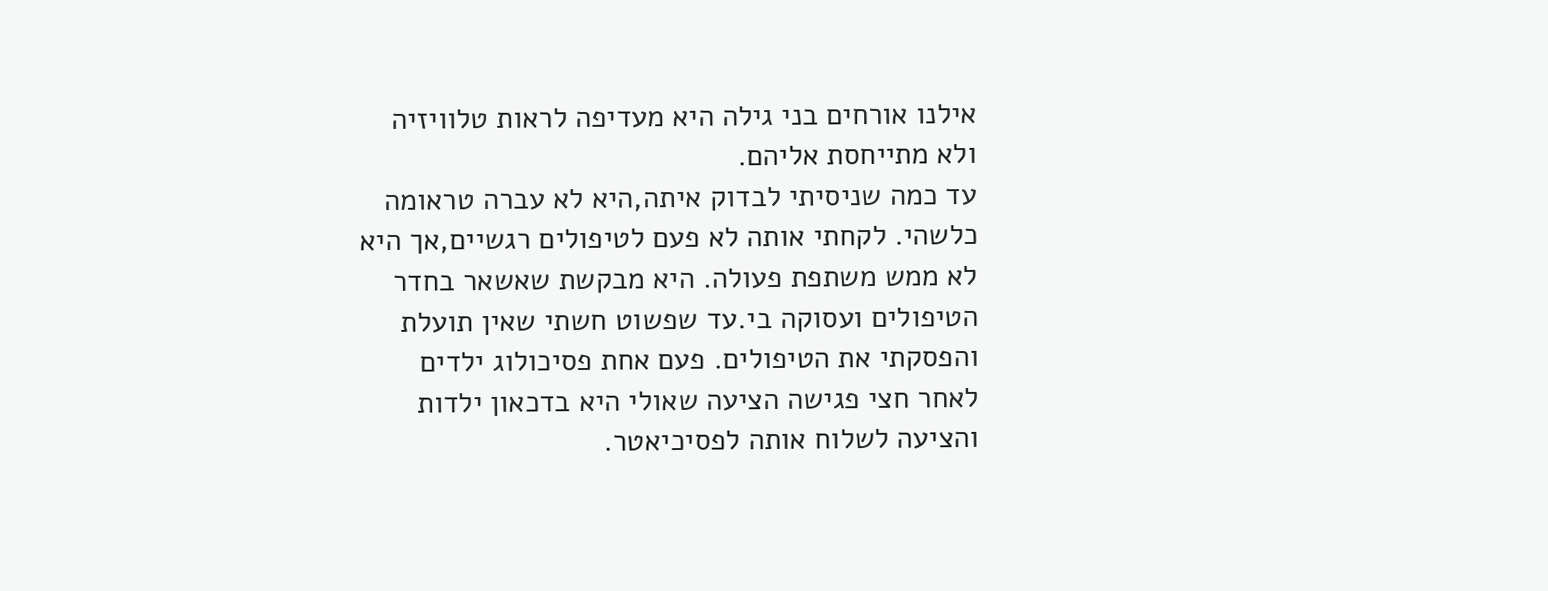אילנו אורחים בני גילה היא מעדיפה לראות טלוויזיה ולא מתייחסת אליהם.
עד כמה שניסיתי לבדוק איתה,היא לא עברה טראומה כלשהי. לקחתי אותה לא פעם לטיפולים רגשיים,אך היא לא ממש משתפת פעולה. היא מבקשת שאשאר בחדר הטיפולים ועסוקה בי.עד שפשוט חשתי שאין תועלת והפסקתי את הטיפולים. פעם אחת פסיכולוג ילדים לאחר חצי פגישה הציעה שאולי היא בדכאון ילדות והציעה לשלוח אותה לפסיכיאטר.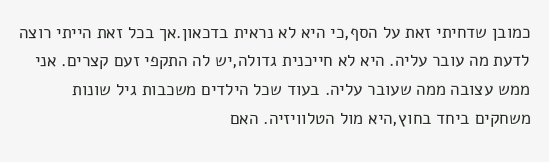כמובן שדחיתי זאת על הסף,כי היא לא נראית בדכאון.אך בכל זאת הייתי רוצה לדעת מה עובר עליה. היא לא חייכנית גדולה,יש לה התקפי זעם קצרים. אני ממש עצובה ממה שעובר עליה. בעוד שכל הילדים משכבות גיל שונות משחקים ביחד בחוץ,היא מול הטלוויזיה. האם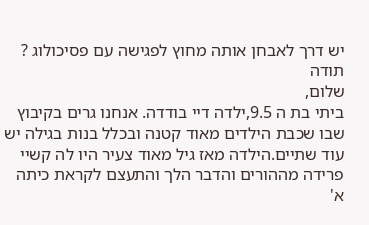יש דרך לאבחן אותה מחוץ לפגישה עם פסיכולוג ?
תודה
שלום,
ביתי בת ה 9.5,ילדה דיי בודדה. אנחנו גרים בקיבוץ שבו שכבת הילדים מאוד קטנה ובכלל בנות בגילה יש עוד שתיים.הילדה מאז גיל מאוד צעיר היו לה קשיי פרידה מההורים והדבר הלך והתעצם לקראת כיתה א'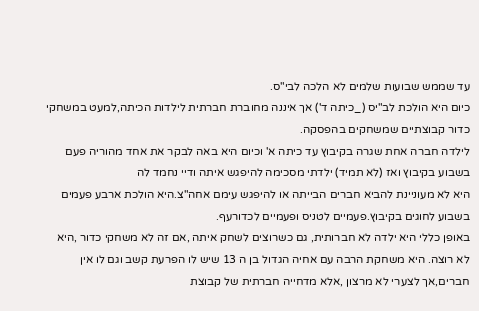עד שממש שבועות שלמים לא הלכה לבי"ס.
כיום היא הולכת לב"יס (_כיתה ד') אך איננה מחוברת חברתית לילדות הכיתה,למעט במשחקי כדור קבוצתיים שמשחקים בהפסקה.
לילדה חברה אחת שגרה בקיבוץ עד כיתה א' וכיום היא באה לבקר את אחד מהוריה פעם בשבוע בקיבוץ ואז (לא תמיד) ילדתי מסכימה להיפגש איתה ודיי נחמד לה
היא לא מעוניינת להביא חברים הבייתה או להיפגש עימם אחה"צ.היא הולכת ארבע פעמים בשבוע לחוגים בקיבוץ.פעמיים לטניס ופעמיים לכדורעף.
באופן כללי היא ילדה לא חברותית, גם כשרוצים לשחק איתה ,אם זה לא משחקי כדור ,היא לא רוצה. היא משחקת הרבה עם אחיה הגדול בן ה 13 שיש לו הפרעת קשב וגם לו אין חברים,אך לצערי לא מרצון ,אלא מדחייה חברתית של קבוצת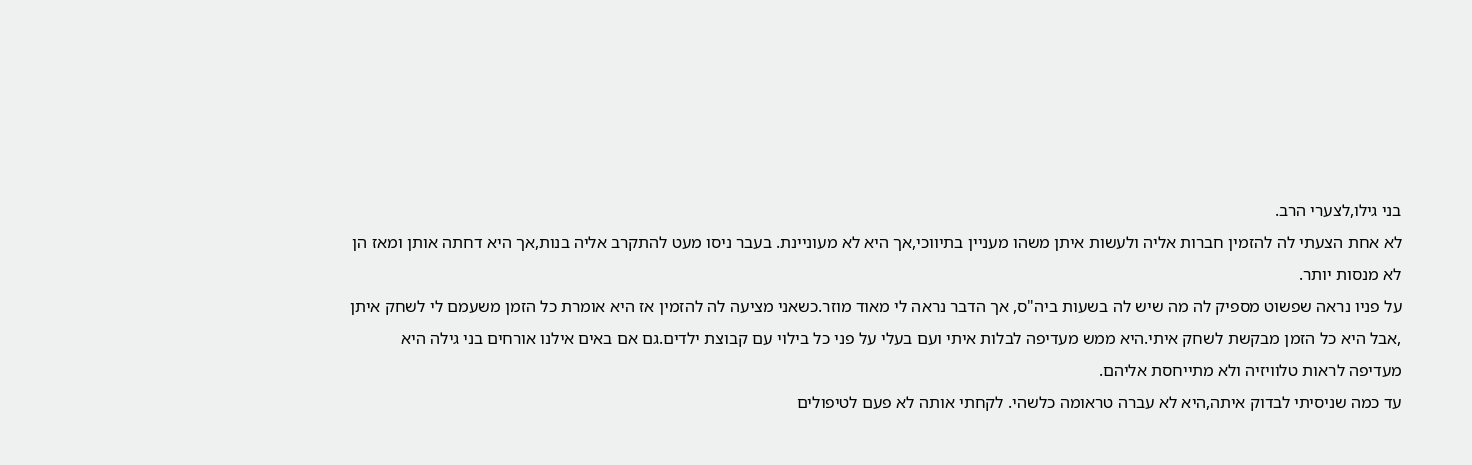בני גילו,לצערי הרב.
לא אחת הצעתי לה להזמין חברות אליה ולעשות איתן משהו מעניין בתיווכי,אך היא לא מעוניינת. בעבר ניסו מעט להתקרב אליה בנות,אך היא דחתה אותן ומאז הן לא מנסות יותר.
על פניו נראה שפשוט מספיק לה מה שיש לה בשעות ביה"ס, אך הדבר נראה לי מאוד מוזר.כשאני מציעה לה להזמין אז היא אומרת כל הזמן משעמם לי לשחק איתן ,אבל היא כל הזמן מבקשת לשחק איתי.היא ממש מעדיפה לבלות איתי ועם בעלי על פני כל בילוי עם קבוצת ילדים.גם אם באים אילנו אורחים בני גילה היא מעדיפה לראות טלוויזיה ולא מתייחסת אליהם.
עד כמה שניסיתי לבדוק איתה,היא לא עברה טראומה כלשהי. לקחתי אותה לא פעם לטיפולים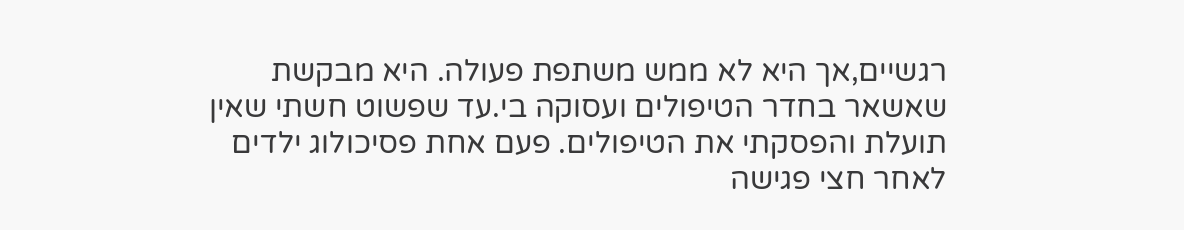רגשיים,אך היא לא ממש משתפת פעולה. היא מבקשת שאשאר בחדר הטיפולים ועסוקה בי.עד שפשוט חשתי שאין תועלת והפסקתי את הטיפולים. פעם אחת פסיכולוג ילדים לאחר חצי פגישה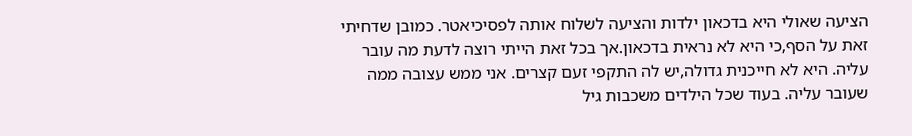הציעה שאולי היא בדכאון ילדות והציעה לשלוח אותה לפסיכיאטר. כמובן שדחיתי זאת על הסף,כי היא לא נראית בדכאון.אך בכל זאת הייתי רוצה לדעת מה עובר עליה. היא לא חייכנית גדולה,יש לה התקפי זעם קצרים. אני ממש עצובה ממה שעובר עליה. בעוד שכל הילדים משכבות גיל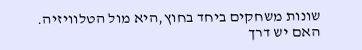שונות משחקים ביחד בחוץ,היא מול הטלוויזיה. האם יש דרך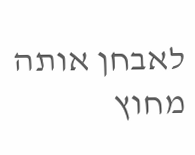לאבחן אותה מחוץ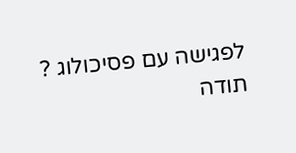לפגישה עם פסיכולוג ?
תודה